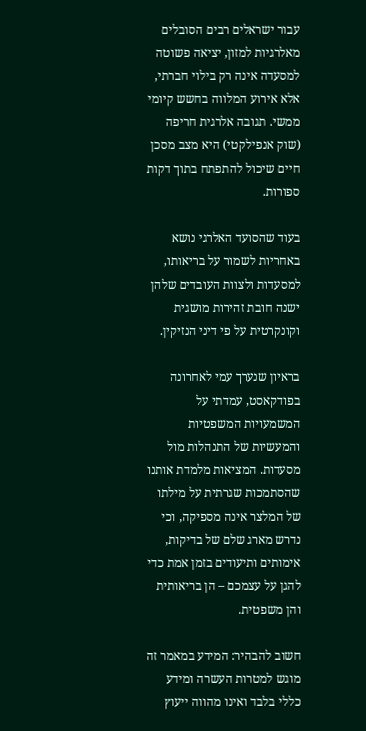עבור ישראלים רבים הסובלים מאלרגיות למזון, יציאה פשוטה למסעדה אינה רק בילוי חברתי, אלא אירוע המלווה בחשש קיומי ממשי. תגובה אלרגית חריפה (שוק אנפילקטי) היא מצב מסכן חיים שיכול להתפתח בתוך דקות ספורות.

בעוד שהסועד האלרגי נושא באחריות לשמור על בריאותו, למסעדות ולצוות העובדים שלהן ישנה חובת זהירות מושגית וקונקרטית על פי דיני הנזיקין.

בראיון שנערך עמי לאחרונה בפודקאסט, עמדתי על המשמעויות המשפטיות והמעשיות של התנהלות מול מסעדות. המציאות מלמדת אותנו שהסתמכות שגרתית על מילתו של המלצר אינה מספיקה, וכי נדרש מארג שלם של בדיקות, אימותים ותיעודים בזמן אמת כדי להגן על עצמכם – הן בריאותית והן משפטית.

חשוב להבהיר: המידע במאמר זה מוגש למטרות העשרה ומידע כללי בלבד ואינו מהווה ייעוץ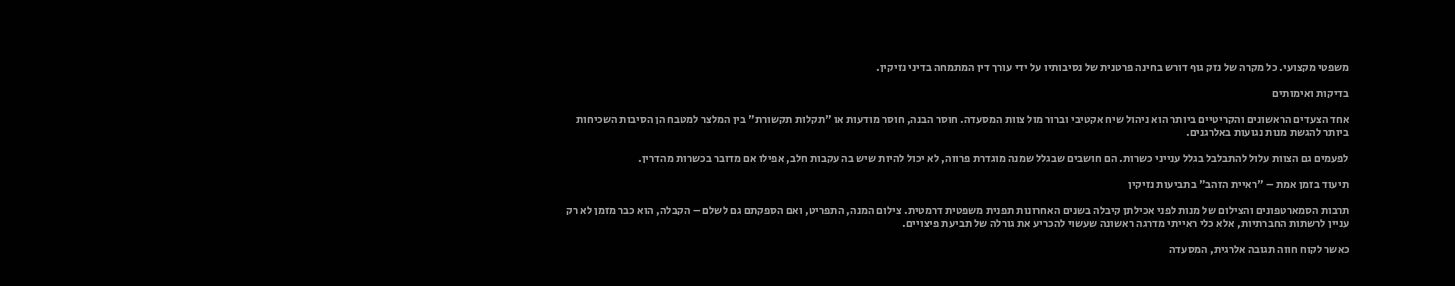משפטי מקצועי. כל מקרה של נזק גוף דורש בחינה פרטנית של נסיבותיו על ידי עורך דין המתמחה בדיני נזיקין.

בדיקות ואימותים

אחד הצעדים הראשונים והקריטיים ביותר הוא ניהול שיח אקטיבי וברור מול צוות המסעדה. חוסר הבנה, חוסר מודעות או "תקלות תקשורת" בין המלצר למטבח הן הסיבות השכיחות ביותר להגשת מנות נגועות באלרגנים.

לפעמים גם הצוות עלול להתבלבל בגלל ענייני כשרות. הם חושבים שבגלל שמנה מוגדרת פרווה, לא יכול להיות שיש בה עקבות חלב, אפילו אם מדובר בכשרות מהדרין.

תיעוד בזמן אמת – "ראיית הזהב" בתביעות נזיקין

תרבות הסמארטפונים והצילום של מנות לפני אכילתן קיבלה בשנים האחרונות תפנית משפטית דרמטית. צילום המנה, התפריט, ואם הספקתם גם לשלם – הקבלה, הוא כבר מזמן לא רק עניין לרשתות החברתיות, אלא כלי ראייתי מדרגה ראשונה שעשוי להכריע את גורלה של תביעת פיצויים.

כאשר לקוח חווה תגובה אלרגית, המסעדה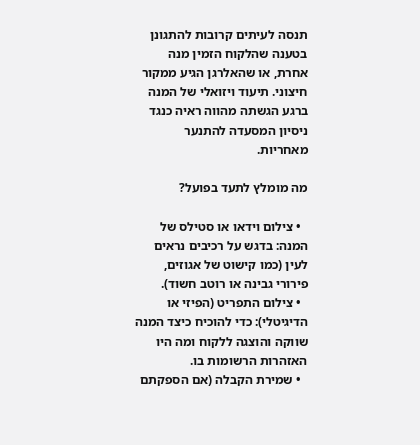תנסה לעיתים קרובות להתגונן בטענה שהלקוח הזמין מנה אחרת, או שהאלרגן הגיע ממקור חיצוני. תיעוד ויזואלי של המנה ברגע הגשתה מהווה ראיה כנגד ניסיון המסעדה להתנער מאחריות.

מה מומלץ לתעד בפועל?

  • צילום וידאו או סטילס של המנה: בדגש על רכיבים נראים לעין (כמו קישוט של אגוזים, פירורי גבינה או רוטב חשוד).
  • צילום התפריט (הפיזי או הדיגיטלי): כדי להוכיח כיצד המנה שווקה והוצגה ללקוח ומה היו האזהרות הרשומות בו.
  • שמירת הקבלה (אם הספקתם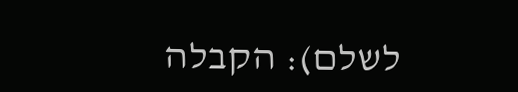לשלם): הקבלה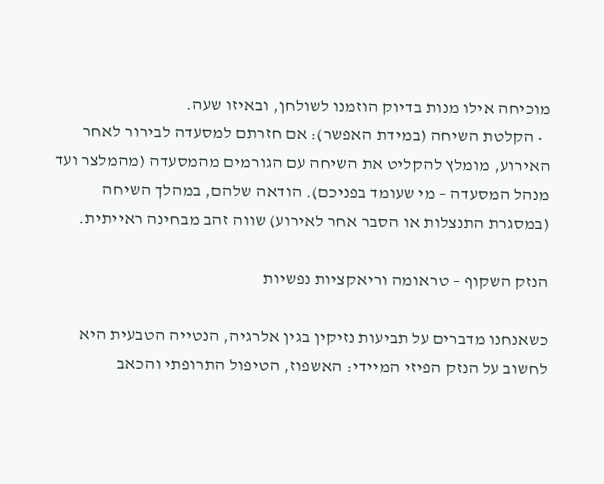מוכיחה אילו מנות בדיוק הוזמנו לשולחן, ובאיזו שעה.
  • הקלטת השיחה (במידת האפשר): אם חזרתם למסעדה לבירור לאחר האירוע, מומלץ להקליט את השיחה עם הגורמים מהמסעדה (מהמלצר ועד מנהל המסעדה – מי שעומד בפניכם). הודאה שלהם, במהלך השיחה (במסגרת התנצלות או הסבר אחר לאירוע) שווה זהב מבחינה ראייתית.

הנזק השקוף – טראומה וריאקציות נפשיות

כשאנחנו מדברים על תביעות נזיקין בגין אלרגיה, הנטייה הטבעית היא לחשוב על הנזק הפיזי המיידי: האשפוז, הטיפול התרופתי והכאב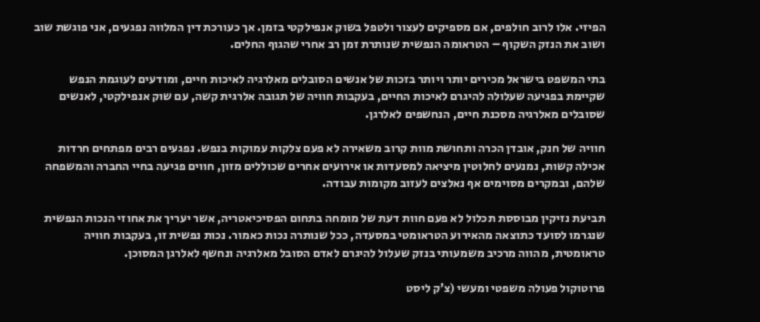הפיזי. אלו לרוב חולפים, אם מספיקים לעצור ולטפל בשוק אנפילקטי בזמן. אך כעורכת דין המלווה נפגעים, אני פוגשת שוב ושוב את הנזק השקוף – הטראומה הנפשית שנותרת זמן רב אחרי שהגוף החלים.

בתי המשפט בישראל מכירים יותר ויותר בזכות של אנשים הסובלים מאלרגיה לאיכות חיים, ומודעים לעוגמת הנפש שקיימת בפגיעה שעלולה להיגרם לאיכות החיים, בעקבות חוויה של תגובה אלרגית קשה, עם שוק אנפילקטי, לאנשים שסובלים מאלרגיה מסכנת חיים, הנחשפים לאלרגן.

חוויה של חנק, אובדן הכרה ותחושת מוות קרוב משאירה לא פעם צלקות עמוקות בנפש. נפגעים רבים מפתחים חרדות אכילה קשות, נמנעים לחלוטין מיציאה למסעדות או אירועים אחרים שכוללים מזון, חווים פגיעה בחיי החברה והמשפחה שלהם, ובמקרים מסוימים אף נאלצים לעזוב מקומות עבודה.

תביעת נזיקין מבוססת תכלול לא פעם חוות דעת של מומחה בתחום הפסיכיאטריה, אשר יעריך את אחוזי הנכות הנפשית שנגרמו לסועד כתוצאה מהאירוע הטראומטי במסעדה, ככל שנותרה נכות כאמור. נכות נפשית זו, בעקבות חוויה טראומטית, מהווה מרכיב משמעותי בנזק שעלול להיגרם לאדם הסובל מאלרגיה ונחשף לאלרגן המסוכן.

פרוטוקול פעולה משפטי ומעשי (צ'ק ליסט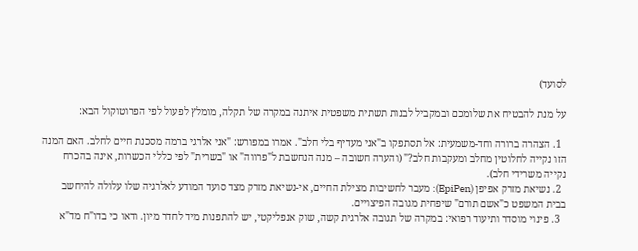לסועד)

על מנת להבטיח את שלומכם ובמקביל לבנות תשתית משפטית איתנה במקרה של תקלה, מומלץ לפעול לפי הפרוטוקול הבא:

  1. הצהרה ברורה וחד-משמעית: אל תסתפקו ב"אני מעדיף בלי חלב". אמרו במפורש: "אני אלרגי ברמה מסכנת חיים לחלב. האם המנה הזו נקייה לחלוטין מחלב ומעקבות חלב?" (והערה חשובה – מנה הנחשבת ל"פרווה" או "בשרית" לפי כללי הכשרות, אינה בהכרח נקייה משרידי חלב).
  2. נשיאת מזרק אפיפן (EpiPen): מעבר לחשיבות מצילת החיים, אי-נשיאת מזרק מצד סועד המודע לאלרגיה שלו עלולה להיחשב בבית המשפט כ"אשם תורם" שיפחית מגובה הפיצויים.
  3. פינוי מוסדר ותיעוד רפואי: במקרה של תגובה אלרגית קשה, שוק אנפליקטי, יש להתפנות מיד לחדר מיון. ודאו כי בדו"ח מד"א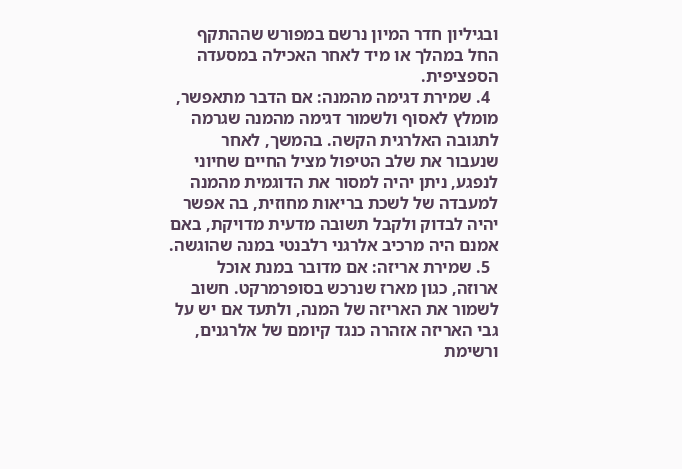ובגיליון חדר המיון נרשם במפורש שההתקף החל במהלך או מיד לאחר האכילה במסעדה הספציפית.
  4. שמירת דגימה מהמנה: אם הדבר מתאפשר, מומלץ לאסוף ולשמור דגימה מהמנה שגרמה לתגובה האלרגית הקשה. בהמשך, לאחר שנעבור את שלב הטיפול מציל החיים שחיוני לנפגע, ניתן יהיה למסור את הדוגמית מהמנה למעבדה של לשכת בריאות מחוזית, בה אפשר יהיה לבדוק ולקבל תשובה מדעית מדויקת, באם אמנם היה מרכיב אלרגני רלבנטי במנה שהוגשה.
  5. שמירת אריזה: אם מדובר במנת אוכל ארוזה, כגון מארז שנרכש בסופרמרקט. חשוב לשמור את האריזה של המנה, ולתעד אם יש על גבי האריזה אזהרה כנגד קיומם של אלרגנים, ורשימת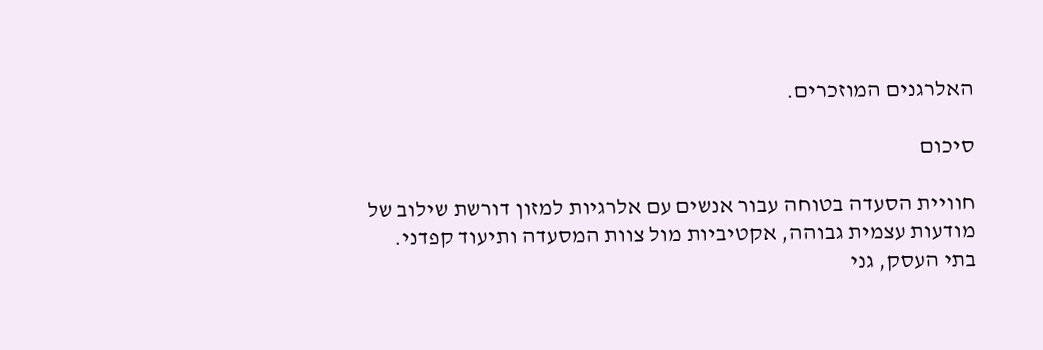האלרגנים המוזכרים.

סיכום

חוויית הסעדה בטוחה עבור אנשים עם אלרגיות למזון דורשת שילוב של מודעות עצמית גבוהה, אקטיביות מול צוות המסעדה ותיעוד קפדני. בתי העסק, גני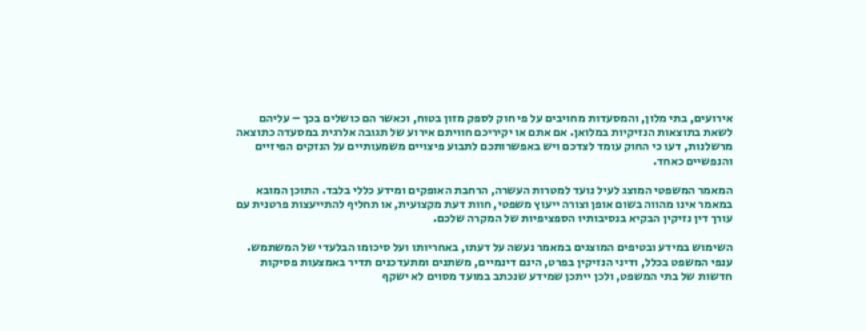אירועים, בתי מלון, והמסעדות מחויבים על פי חוק לספק מזון בטוח, וכאשר הם כושלים בכך – עליהם לשאת בתוצאות הנזיקיות במלואן. אם אתם או יקיריכם חוויתם אירוע של תגובה אלרגית במסעדה כתוצאה מרשלנות, דעו כי החוק עומד לצדכם ויש באפשרותכם לתבוע פיצויים משמעותיים על הנזקים הפיזיים והנפשיים כאחד.

המאמר המשפטי המוצג לעיל נועד למטרות העשרה, הרחבת האופקים ומידע כללי בלבד. התוכן המובא במאמר אינו מהווה בשום אופן וצורה ייעוץ משפטי, חוות דעת מקצועית, או תחליף להתייעצות פרטנית עם עורך דין נזיקין הבקיא בנסיבותיו הספציפיות של המקרה שלכם.

השימוש במידע ובטיפים המוצגים במאמר נעשה על דעתו, באחריותו ועל סיכומו הבלעדי של המשתמש. ענפי המשפט בכלל, ודיני הנזיקין בפרט, הינם דינמיים, משתנים ומתעדכנים תדיר באמצעות פסיקות חדשות של בתי המשפט, ולכן ייתכן שמידע שנכתב במועד מסוים לא ישקף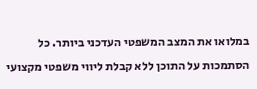במלואו את המצב המשפטי העדכני ביותר. כל הסתמכות על התוכן ללא קבלת ליווי משפטי מקצועי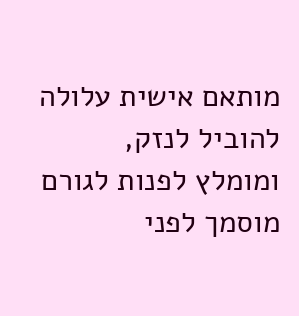מותאם אישית עלולה להוביל לנזק, ומומלץ לפנות לגורם מוסמך לפני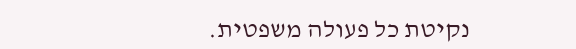נקיטת כל פעולה משפטית.